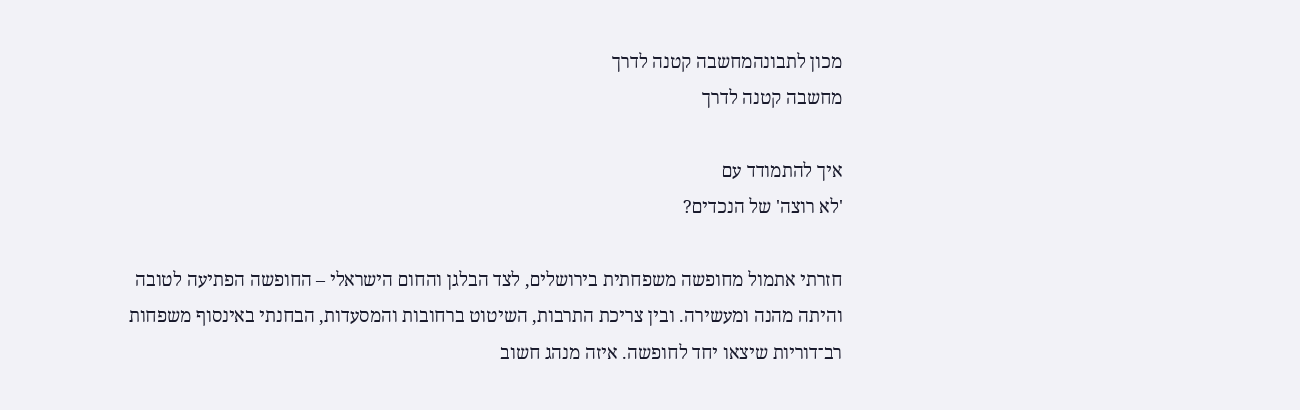מכון לתבונהמחשבה קטנה לדרך
מחשבה קטנה לדרך

איך להתמודד עם
'לא רוצה' של הנכדים?

חזרתי אתמול מחופשה משפחתית בירושלים, לצד הבלגן והחום הישראלי – החופשה הפתיעה לטובה והיתה מהנה ומעשירה. ובין צריכת התרבות, השיטוט ברחובות והמסעדות, הבחנתי באינסוף משפחות רב־דוריות שיצאו יחד לחופשה. איזה מנהג חשוב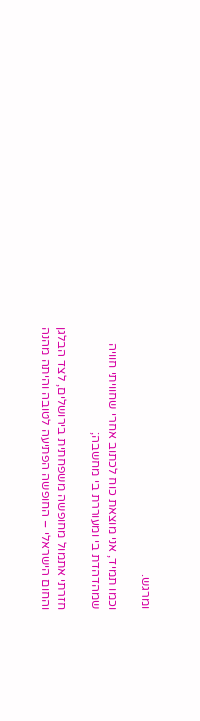ומרגש.

וכמו תמיד, אני מוצאת כוח לכתוב אחרי שחוויתי חוויה שמהדהדת בי ומעוררת בי מחשבה;

חזרתי אתמול מחופשה משפחתית בירושלים, לצד הבלגן והחום הישראלי – החופשה הפתיעה לטובה והיתה מהנה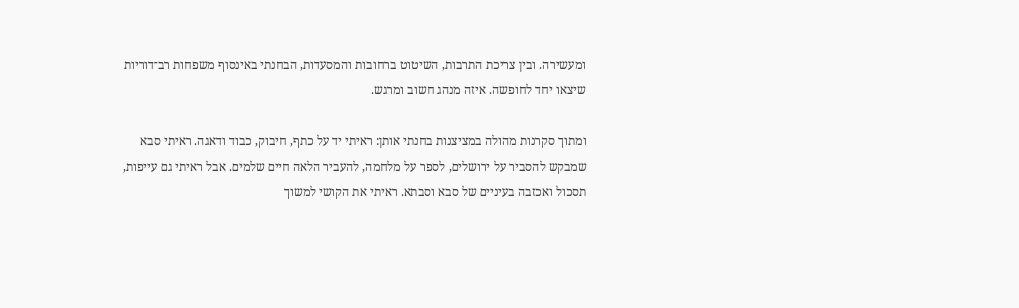ומעשירה. ובין צריכת התרבות, השיטוט ברחובות והמסעדות, הבחנתי באינסוף משפחות רב־דוריות שיצאו יחד לחופשה. איזה מנהג חשוב ומרגש.

ומתוך סקרנות מהולה במציצנות בחנתי אותן: ראיתי יד על כתף, חיבוק, כבוד ודאגה. ראיתי סבא שמבקש להסביר על ירושלים, לספר על מלחמה, להעביר הלאה חיים שלמים. אבל ראיתי גם עייפות, תסכול ואכזבה בעיניים של סבא וסבתא. ראיתי את הקושי למשוך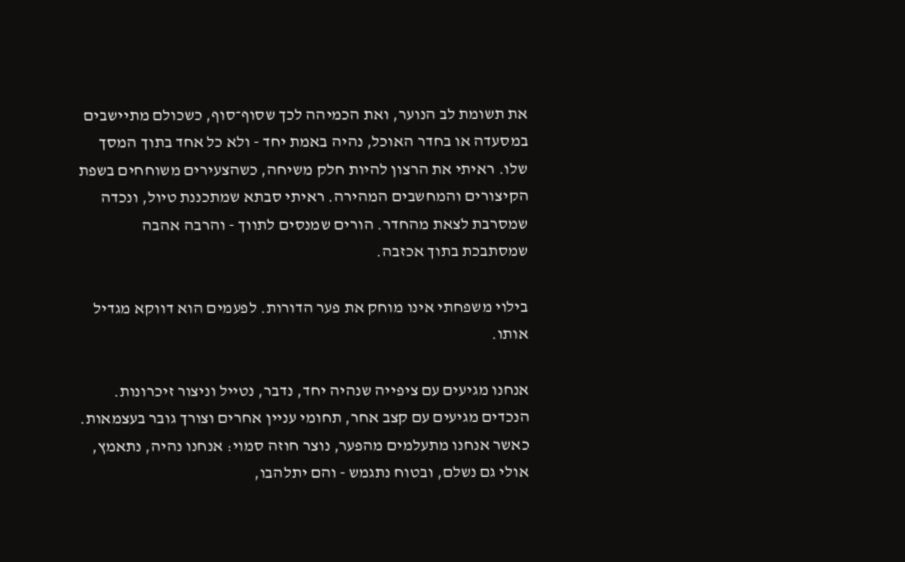את תשומת לב הנוער, ואת הכמיהה לכך שסוף־סוף, כשכולם מתיישבים במסעדה או בחדר האוכל, נהיה באמת יחד - ולא כל אחד בתוך המסך שלו. ראיתי את הרצון להיות חלק משיחה, כשהצעירים משוחחים בשפת הקיצורים והמחשבים המהירה. ראיתי סבתא שמתכננת טיול, ונכדה שמסרבת לצאת מהחדר. הורים שמנסים לתווך - והרבה אהבה שמסתבכת בתוך אכזבה.

בילוי משפחתי אינו מוחק את פער הדורות. לפעמים הוא דווקא מגדיל אותו.

אנחנו מגיעים עם ציפייה שנהיה יחד, נדבר, נטייל וניצור זיכרונות. הנכדים מגיעים עם קצב אחר, תחומי עניין אחרים וצורך גובר בעצמאות. כאשר אנחנו מתעלמים מהפער, נוצר חוזה סמוי: אנחנו נהיה, נתאמץ, אולי גם נשלם, ובטוח נתגמש - והם יתלהבו,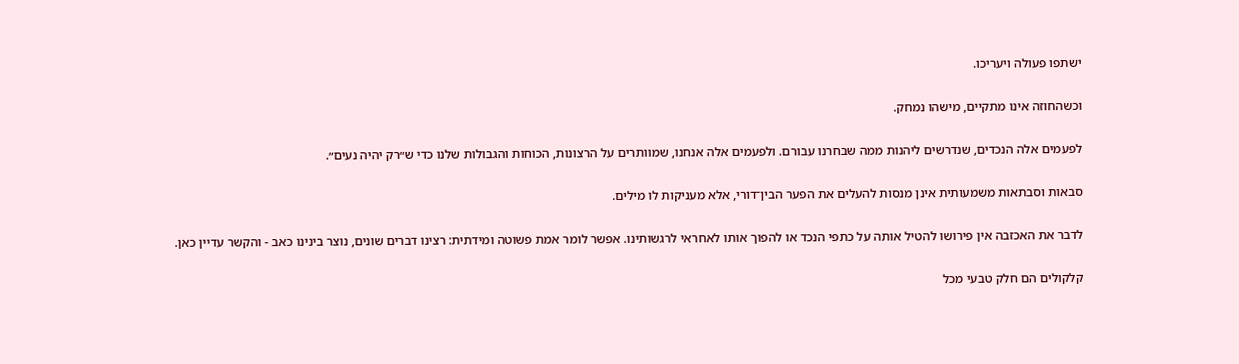ישתפו פעולה ויעריכו.

וכשהחוזה אינו מתקיים, מישהו נמחק.

לפעמים אלה הנכדים, שנדרשים ליהנות ממה שבחרנו עבורם. ולפעמים אלה אנחנו, שמוותרים על הרצונות, הכוחות והגבולות שלנו כדי ש״רק יהיה נעים״.

סבאות וסבתאות משמעותית אינן מנסות להעלים את הפער הבין־דורי, אלא מעניקות לו מילים.

לדבר את האכזבה אין פירושו להטיל אותה על כתפי הנכד או להפוך אותו לאחראי לרגשותינו. אפשר לומר אמת פשוטה ומידתית: רצינו דברים שונים, נוצר בינינו כאב - והקשר עדיין כאן.

קלקולים הם חלק טבעי מכל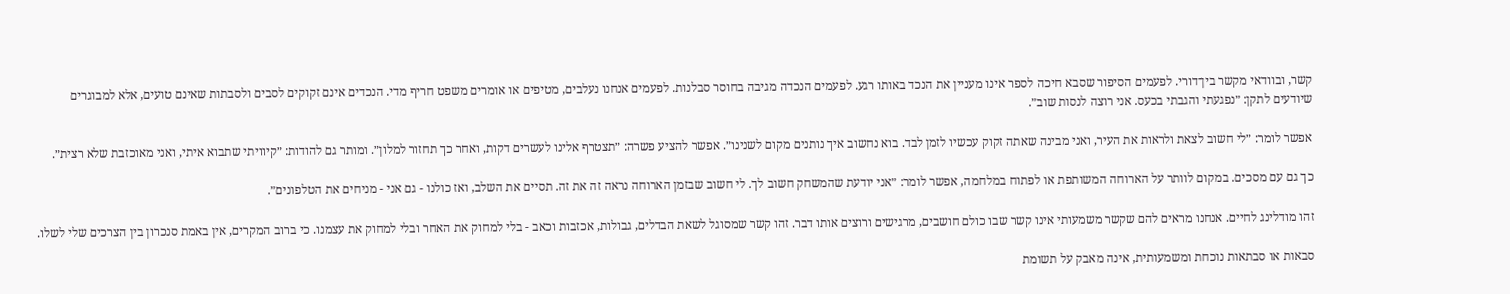קשר, ובוודאי מקשר בין־דורי. לפעמים הסיפור שסבא חיכה לספר אינו מעניין את הנכד באותו רגע. לפעמים הנכדה מגיבה בחוסר סבלנות. לפעמים אנחנו נעלבים, מטיפים או אומרים משפט חריף מדי. הנכדים אינם זקוקים לסבים ולסבתות שאינם טועים, אלא למבוגרים שיודעים לתקן: ״נפגעתי והגבתי בכעס. אני רוצה לנסות שוב״.

אפשר לומר: ״לי חשוב לצאת ולראות את העיר, ואני מבינה שאתה זקוק עכשיו לזמן לבד. בוא נחשוב איך נותנים מקום לשנינו״. אפשר להציע פשרה: ״תצטרף אלינו לעשרים דקות, ואחר כך תחזור למלון״. ומותר גם להודות: ״קיוויתי שתבוא איתי, ואני מאוכזבת שלא רצית״.

כך גם עם מסכים. במקום לוותר על הארוחה המשותפת או לפתוח במלחמה, אפשר לומר: ״אני יודעת שהמשחק חשוב לך. לי חשוב שבזמן הארוחה נראה זה את זה. תסיים את השלב, ואז כולנו - גם אני - מניחים את הטלפונים״.

זהו מודלינג לחיים. אנחנו מראים להם שקשר משמעותי אינו קשר שבו כולם חושבים, מרגישים ורוצים אותו דבר. זהו קשר שמסוגל לשאת הבדלים, גבולות, אכזבות וכאב - בלי למחוק את האחר ובלי למחוק את עצמנו. כי ברוב המקרים, אין באמת סנכרון בין הצרכים שלי לשלו.

סבאות או סבתאות נוכחת ומשמעותית, אינה מאבק על תשומת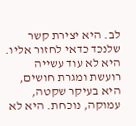לב. היא יצירת קשר שלנכד כדאי לחזור אליו. היא לא עוד עשייה רועשת ומגרת חושים, היא בעיקר שקטה, עמוקה, נוכחת. היא לא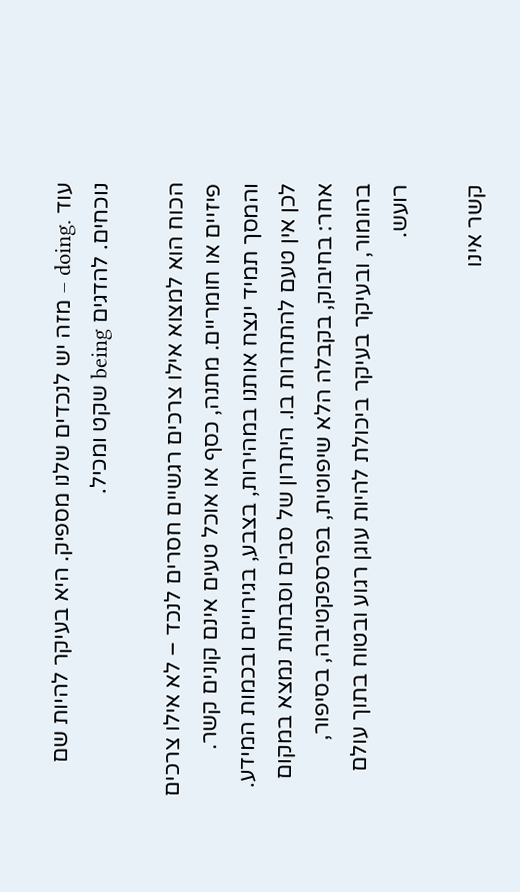עוד .doing – מזה יש לנכדים שלנו מספיק. היא בעיקר להיות שם נוכחים. להדגים being שקט ומכיל.

הכוח הוא למצוא אילו צרכים רגשיים חסרים לנכד – לא אילו צרכים פיזיים או חומריים. מתנה, כסף או אוכל טעים אינם קונים קשר. והמסך תמיד ינצח אותנו במהירות, בצבע, בגירויים ובכמות המידע. לכן אין טעם להתחרות בו. היתרון של סבים וסבתות נמצא במקום אחר: בחיבוק, בקבלה הלא שיפוטית, בפרספקטיבה, בסיפור, בהומור, ובעיקר בעיקר ביכולת להיות עוגן רגוע ובטוח בתוך עולם רועש.

קשר אינו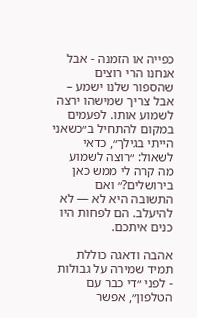כפייה או הזמנה - אבל אנחנו הרי רוצים שהספור שלנו ישמע – אבל צריך שמישהו ירצה לשמוע אותו. לפעמים במקום להתחיל ב״כשאני הייתי בגילך״, כדאי לשאול: ״רוצה לשמוע מה קרה לי ממש כאן בירושלים?״ ואם התשובה היא לא — לא להיעלב. הם לפחות היו כנים איתכם.

אהבה ודאגה כוללת תמיד שמירה על גבולות - לפני ״די כבר עם הטלפון״, אפשר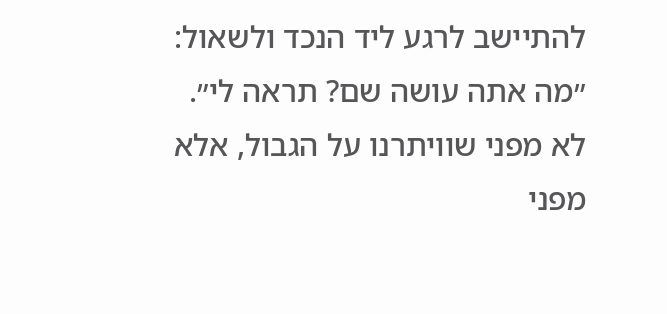להתיישב לרגע ליד הנכד ולשאול: ״מה אתה עושה שם? תראה לי״. לא מפני שוויתרנו על הגבול, אלא מפני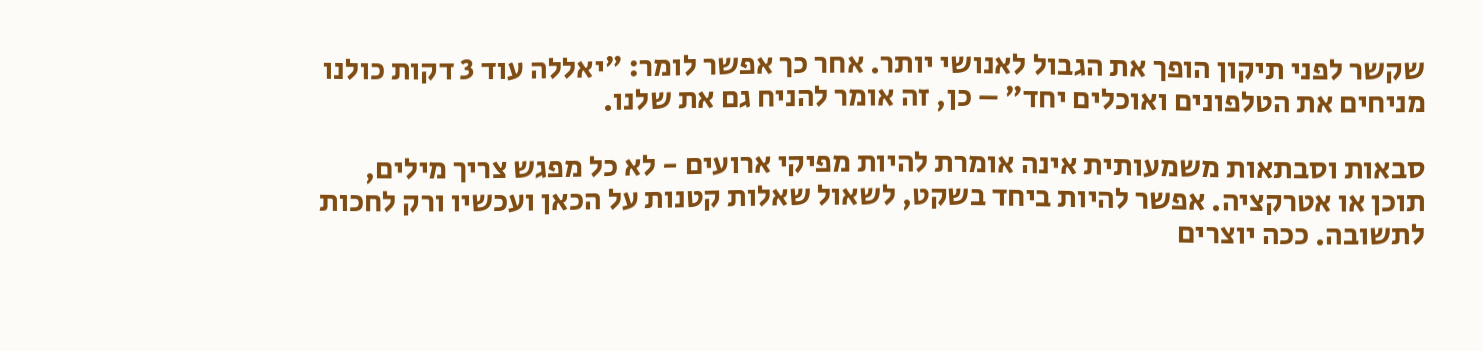שקשר לפני תיקון הופך את הגבול לאנושי יותר. אחר כך אפשר לומר: ״יאללה עוד 3 דקות כולנו מניחים את הטלפונים ואוכלים יחד״ – כן, זה אומר להניח גם את שלנו.

סבאות וסבתאות משמעותית אינה אומרת להיות מפיקי ארועים - לא כל מפגש צריך מילים, תוכן או אטרקציה. אפשר להיות ביחד בשקט, לשאול שאלות קטנות על הכאן ועכשיו ורק לחכות לתשובה. ככה יוצרים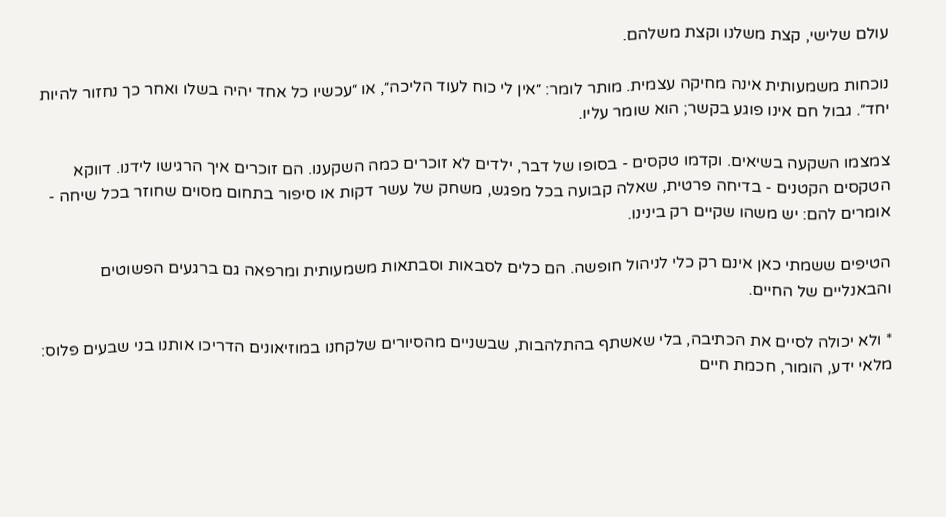עולם שלישי, קצת משלנו וקצת משלהם.

נוכחות משמעותית אינה מחיקה עצמית. מותר לומר: ״אין לי כוח לעוד הליכה״, או ״עכשיו כל אחד יהיה בשלו ואחר כך נחזור להיות יחד״. גבול חם אינו פוגע בקשר; הוא שומר עליו.

צמצמו השקעה בשיאים. וקדמו טקסים - בסופו של דבר, ילדים לא זוכרים כמה השקענו. הם זוכרים איך הרגישו לידנו. דווקא הטקסים הקטנים - בדיחה פרטית, שאלה קבועה בכל מפגש, משחק של עשר דקות או סיפור בתחום מסוים שחוזר בכל שיחה - אומרים להם: יש משהו שקיים רק בינינו.

הטיפים ששמתי כאן אינם רק כלי לניהול חופשה. הם כלים לסבאות וסבתאות משמעותית ומרפאה גם ברגעים הפשוטים והבאנליים של החיים.

* ולא יכולה לסיים את הכתיבה, בלי שאשתף בהתלהבות, שבשניים מהסיורים שלקחנו במוזיאונים הדריכו אותנו בני שבעים פלוס: מלאי ידע, הומור, חכמת חיים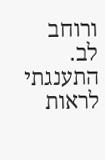ורוחב לב. התענגתי לראות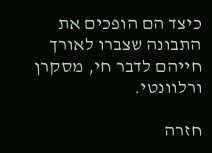כיצד הם הופכים את התבונה שצברו לאורך חייהם לדבר חי, מסקרן ורלוונטי.

חזרה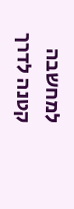למחשבה קטנה לדרך